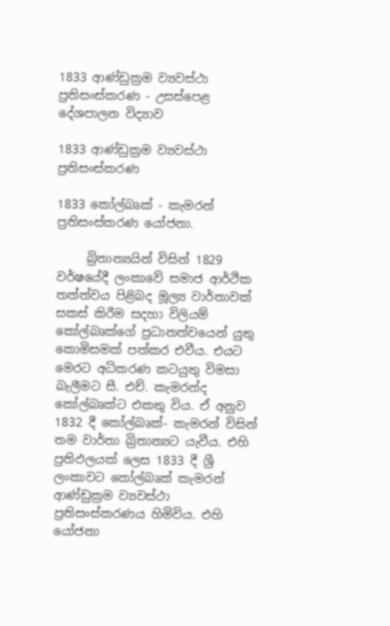1833 ආණ්ඩුක්‍රම ව්‍යවස්ථා ප්‍රතිසංස්කරණ - උසස්පෙළ දේශපාලන විද්‍යාව

1833 ආණ්ඩුක්‍රම ව්‍යවස්ථා ප්‍රතිසංස්කරණ

1833 කෝල්බෘක් - කැමරන් ප්‍රතිසංස්කරණ යෝජනා.

     බ්‍රිතාන්‍යයින් විසින් 1829 වර්ෂයේදී ලංකාවේ සමාජ ආර්ථික තත්ත්වය පිළිබද මූල්‍ය වාර්තාවක් සකස් කිරීම සදහා විලියම් කෝල්බෘක්ගේ ප්‍රධානත්වයෙන් යුතු කොමිසමක් පත්කර එවීය. එයට මෙරට අධිකරණ කටයුතු විමසා බැලීමට සී. එච්. කැමරන්ද කෝල්බෘක්ට එකතු විය. ඒ අනුව 1832 දී කෝල්බෘක්- කැමරන් විසින් තම වාර්තා බ්‍රිතාන්‍යට යැවීය. එහි ප්‍රතිඵලයක් ලෙස 1833 දී ශ්‍රී ලංකාවට කෝල්බෘක් කැමරන් ආණ්ඩුක්‍රම ව්‍යවස්ථා ප්‍රතිසංස්කරණය හිමිවිය. එහි යෝජනා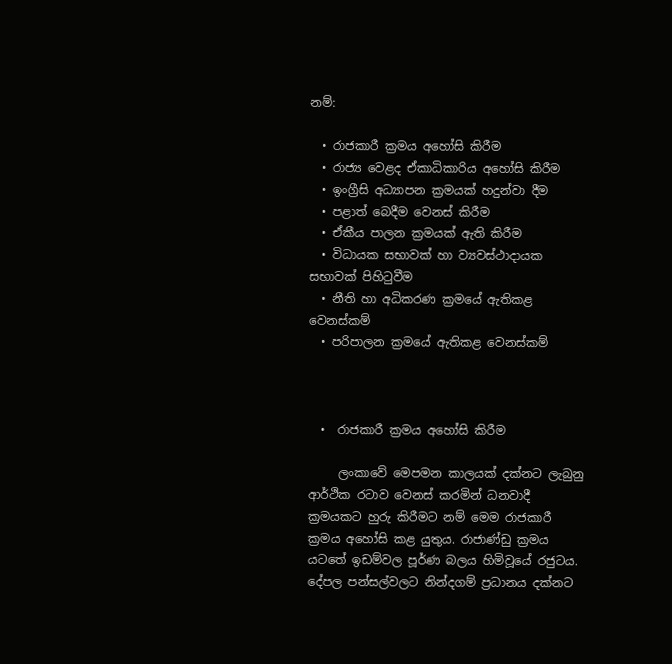නම්:

  • රාජකාරී ක්‍රමය අහෝසි කිරීම
  • රාජ්‍ය වෙළද ඒකාධිකාරිය අහෝසි කිරීම
  • ඉංග්‍රීසි අධ්‍යාපන ක්‍රමයක් හදුන්වා දීම
  • පළාත් බෙදීම වෙනස් කිරීම
  • ඒකීය පාලන ක්‍රමයක් ඇති කිරීම
  • විධායක සභාවක් හා ව්‍යවස්ථාදායක සභාවක් පිහිටුවීම
  • නීති හා අධිකරණ ක්‍රමයේ ඇතිකළ වෙනස්කම්
  • පරිපාලන ක්‍රමයේ ඇතිකළ වෙනස්කම්



  •  රාජකාරී ක්‍රමය අහෝසි කිරීම

     ලංකාවේ මෙපමන කාලයක් දක්නට ලැබුනු ආර්ථික රටාව වෙනස් කරමින් ධනවාදී ක්‍රමයකට හුරු කිරීමට නම් මෙම රාජකාරී ක්‍රමය අහෝසි කළ යුතුය. රාජාණ්ඩු ක්‍රමය යටතේ ඉඩම්වල පූර්ණ බලය හිමිවූයේ රජුටය. දේපල පන්සල්වලට නින්දගම් ප්‍රධානය දක්නට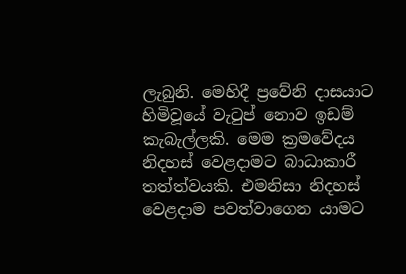ලැබුනි. මෙහිදී ප්‍රවේනි දාසයාට හිමිවූයේ වැටුප් නොව ඉඩම් කැබැල්ලකි. මෙම ක්‍රමවේදය නිදහස් වෙළදාමට බාධාකාරී තත්ත්වයකි. එමනිසා නිදහස් වෙළදාම පවත්වාගෙන යාමට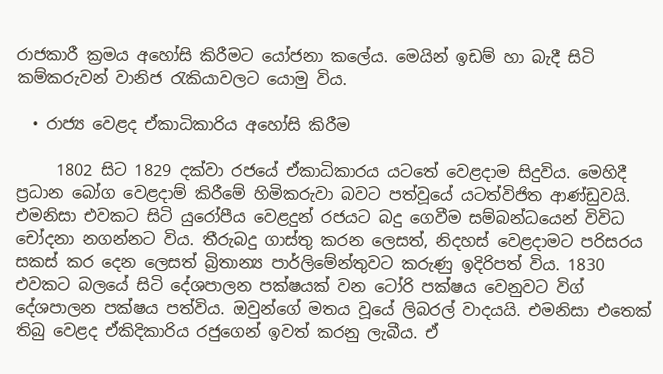රාජකාරී ක්‍රමය අහෝසි කිරීමට යෝජනා කලේය. මෙයින් ඉඩම් හා බැදී සිටි කම්කරුවන් වානිජ රැකියාවලට යොමු විය.

  • රාජ්‍ය වෙළද ඒකාධිකාරිය අහෝසි කිරීම

     1802 සිට 1829 දක්වා රජයේ ඒකාධිකාරය යටතේ වෙළදාම සිදුවිය. මෙහිදී ප්‍රධාන බෝග වෙළදාම් කිරීමේ හිමිකරුවා බවට පත්වූයේ යටත්විජිත ආණ්ඩුවයි. එමනිසා එවකට සිටි යුරෝපීය වෙළදුන් රජයට බදු ගෙවීම සම්බන්ධයෙන් විවිධ චෝදනා නගන්නට විය. තීරුබදු ගාස්තු කරන ලෙසත්, නිදහස් වෙළදාමට පරිසරය සකස් කර දෙන ලෙසත් බ්‍රිතාන්‍ය පාර්ලිමේන්තුවට කරුණු ඉදිරිපත් විය. 1830 එවකට බලයේ සිටි දේශපාලන පක්ෂයක් වන ටෝරි පක්ෂය වෙනුවට විග් දේශපාලන පක්ෂය පත්විය. ඔවුන්ගේ මතය වූයේ ලිබරල් වාදයයි. එමනිසා එතෙක් තිබු වෙළද ඒකිදිකාරිය රජුගෙන් ඉවත් කරනු ලැබීය. ඒ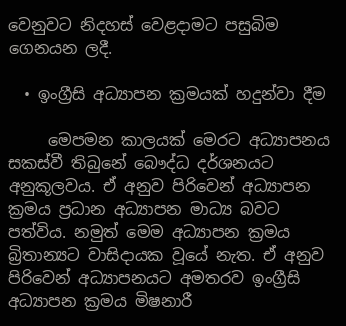වෙනුවට නිදහස් වෙළදාමට පසුබිම ගෙනයන ලදී.

  • ඉංග්‍රීසි අධ්‍යාපන ක්‍රමයක් හදුන්වා දීම

     මෙපමන කාලයක් මෙරට අධ්‍යාපනය සකස්වී තිබුනේ බෞද්ධ දර්ශනයට අනුකූලවය. ඒ අනුව පිරිවෙන් අධ්‍යාපන ක්‍රමය ප්‍රධාන අධ්‍යාපන මාධ්‍ය බවට පත්විය. නමුත් මෙම අධ්‍යාපන ක්‍රමය බ්‍රිතාන්‍යට වාසිදායක වූයේ නැත. ඒ අනුව පිරිවෙන් අධ්‍යාපනයට අමතරව ඉංග්‍රීසි අධ්‍යාපන ක්‍රමය මිෂනාරී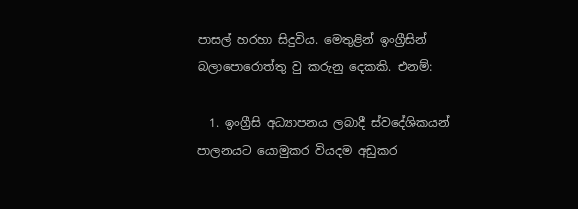පාසල් හරහා සිදුවිය. මෙතුළින් ඉංග්‍රීසින් බලාපොරොත්තු වු කරුනු දෙකකි. එනම්:

  1. ඉංග්‍රීසි අධ්‍යාපනය ලබාදී ස්වදේශිකයන් පාලනයට යොමුකර වියදම අඩුකර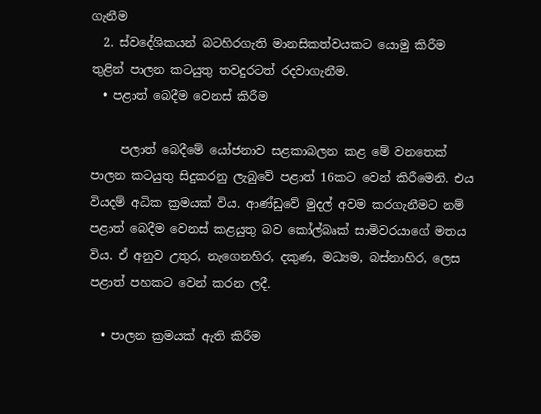ගැනීම
  2. ස්වදේශිකයන් බටහිරගැති මානසිකත්වයකට යොමු කිරීම තුළින් පාලන කටයුතු තවදුරටත් රදවාගැනීම.
  • පළාත් බෙදීම වෙනස් කිරීම

     පලාත් බෙදීමේ යෝජනාව සළකාබලන කළ මේ වනතෙක් පාලන කටයුතු සිදුකරනු ලැබුවේ පළාත් 16කට වෙන් කිරීමෙනි. එය වියදම් අධික ක්‍රමයක් විය. ආණ්ඩුවේ මුදල් අවම කරගැනීමට නම් පළාත් බෙදීම වෙනස් කළයුතු බව කෝල්බෘක් සාමිවරයාගේ මතය විය. ඒ අනුව උතුර, නැගෙනහිර, දකුණ, මධ්‍යම, බස්නාහිර, ලෙස පළාත් පහකට වෙන් කරන ලදී.

  • පාලන ක්‍රමයක් ඇති කිරීම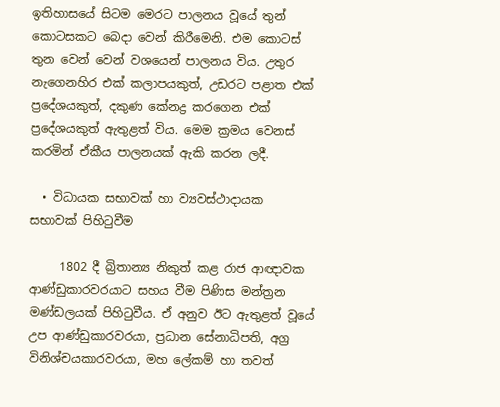ඉතිහාසයේ සිටම මෙරට පාලනය වූයේ තුන් කොටසකට බෙදා වෙන් කිරීමෙනි. එම කොටස් තුන වෙන් වෙන් වශයෙන් පාලනය විය. උතුර නැගෙනහිර එක් කලාපයකුත්, උඩරට පළාත එක් ප්‍රදේශයකුත්, දකුණ කේනද්‍ර කරගෙන එක් ප්‍රදේශයකුත් ඇතුළත් විය. මෙම ක්‍රමය වෙනස් කරමින් ඒකීය පාලනයක් ඇකි කරන ලදී.

  • විධායක සභාවක් හා ව්‍යවස්ථාදායක සභාවක් පිහිටුවීම

     1802 දී බ්‍රිතාන්‍ය නිකුත් කළ රාජ ආඥාවක ආණ්ඩුකාරවරයාට සහය වීම පිණිස මන්ත්‍රන මණ්ඩලයක් පිහිටුවීය. ඒ අනුව ඊට ඇතුළත් වූයේ උප ආණ්ඩුකාරවරයා, ප්‍රධාන සේනාධිපති, අග්‍ර විනිශ්චයකාරවරයා, මහ ලේකම් හා තවත්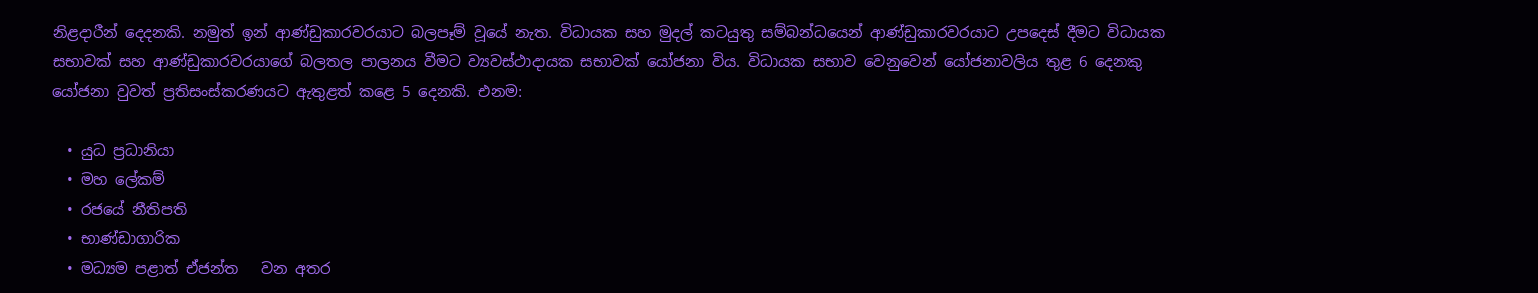නිළදාරීන් දෙදනකි. නමුත් ඉන් ආණ්ඩුකාරවරයාට බලපෑම් වූයේ නැත. විධායක සහ මුදල් කටයුතු සම්බන්ධයෙන් ආණ්ඩුකාරවරයාට උපදෙස් දීමට විධායක සභාවක් සහ ආණ්ඩුකාරවරයාගේ බලතල පාලනය වීමට ව්‍යවස්ථාදායක සභාවක් යෝජනා විය. විධායක සභාව වෙනුවෙන් යෝජනාවලිය තුළ 6 දෙනකු යෝජනා වුවත් ප්‍රතිසංස්කරණයට ඇතුළත් කළෙ 5 දෙනකි. එනම:

  • යුධ ප්‍රධානියා
  • මහ ලේකම්
  • රජයේ නීතිපති
  • භාණ්ඩාගාරික
  • මධ්‍යම පළාත් ඒජන්ත   වන අතර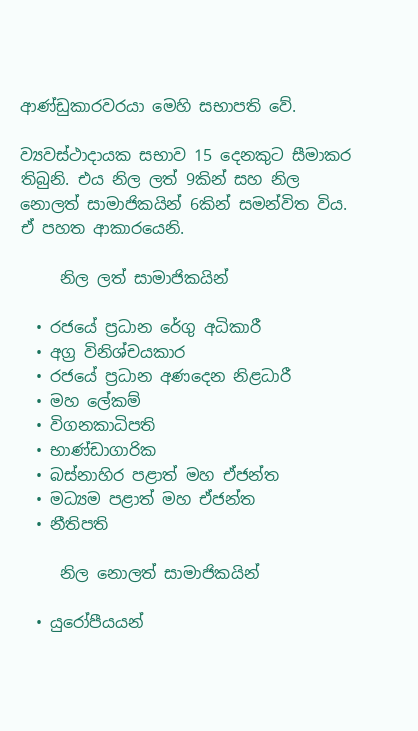ආණ්ඩුකාරවරයා මෙහි සභාපති වේ.

ව්‍යවස්ථාදායක සභාව 15 දෙනකුට සීමාකර තිබුනි. එය නිල ලත් 9කින් සහ නිල නොලත් සාමාජිකයින් 6කින් සමන්විත විය. ඒ පහත ආකාරයෙනි.

     නිල ලත් සාමාජිකයින්

  • රජයේ ප්‍රධාන රේගු අධිකාරී
  • අග්‍ර විනිශ්චයකාර
  • රජයේ ප්‍රධාන අණදෙන නිළධාරී
  • මහ ලේකම්
  • විගනකාධිපති
  • භාණ්ඩාගාරික
  • බස්නාහිර පළාත් මහ ඒජන්ත
  • මධ්‍යම පළාත් මහ ඒජන්ත
  • නීතිපති

     නිල නොලත් සාමාජිකයින්

  • යුරෝපීයයන්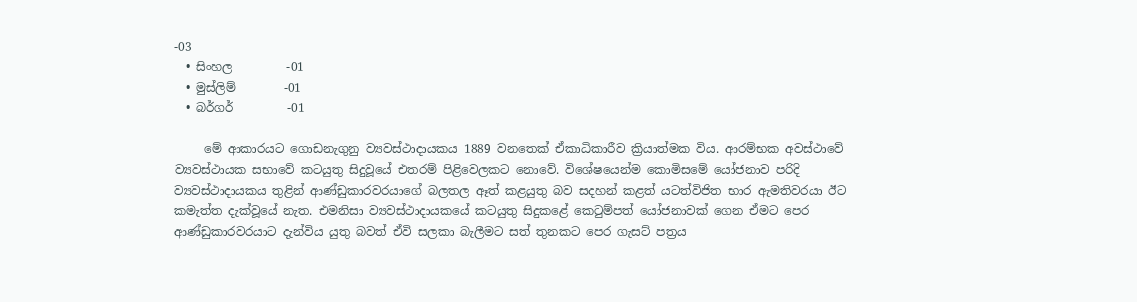-03
  • සිංහල         -01
  • මුස්ලිම්        -01
  • බර්ගර්         -01

     මේ ආකාරයට ගොඩනැගුනු ව්‍යවස්ථාදායකය 1889 වනතෙක් ඒකාධිකාරීව ක්‍රියාත්මක විය. ආරම්භක අවස්ථාවේ ව්‍යවස්ථායක සභාවේ කටයුතු සිදුවූයේ එතරම් පිළිවෙලකට නොවේ. විශේෂයෙන්ම කොමිසමේ යෝජනාව පරිදි ව්‍යවස්ථාදායකය තුළින් ආණ්ඩුකාරවරයාගේ බලතල ඈත් කළයුතු බව සදහන් කළත් යටත්විජිත භාර ඇමතිවරයා ඊට කමැත්ත දැක්වූයේ නැත. එමනිසා ව්‍යවස්ථාදායකයේ කටයුතු සිදුකළේ කෙටුම්පත් යෝජනාවක් ගෙන ඒමට පෙර ආණ්ඩුකාරවරයාට දැන්විය යුතු බවත් ඒවි සලකා බැලීමට සත් තුනකට පෙර ගැසට් පත්‍රය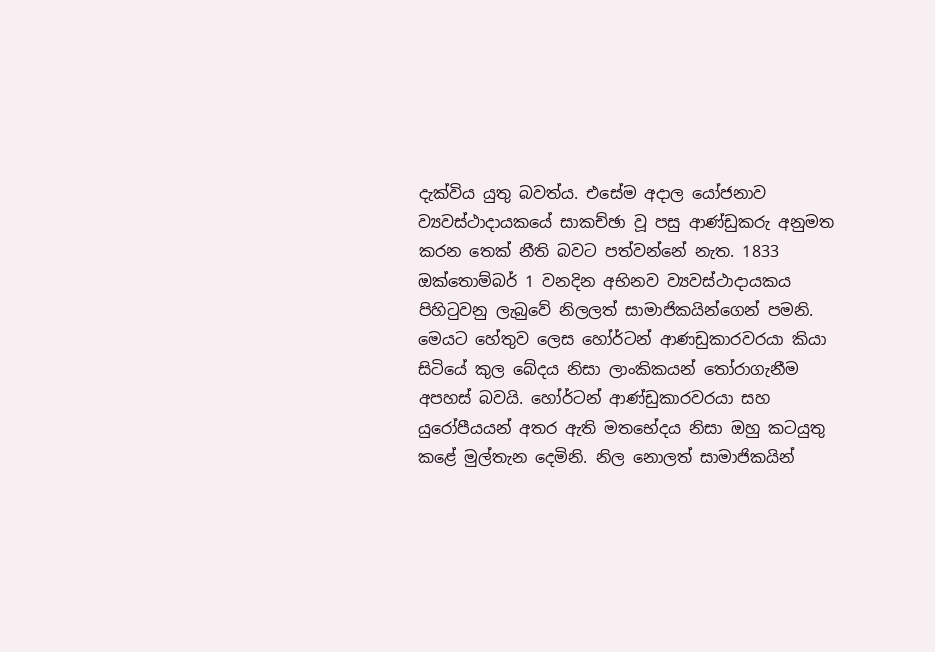දැක්විය යුතු බවත්ය. එසේම අදාල යෝජනාව ව්‍යවස්ථාදායකයේ සාකච්ඡා වූ පසු ආණ්ඩුකරු අනුමත කරන තෙක් නීති බවට පත්වන්නේ නැත. 1833 ඔක්තොම්බර් 1 වනදින අභිනව ව්‍යවස්ථාදායකය පිහිටුවනු ලැබුවේ නිලලත් සාමාජිකයින්ගෙන් පමනි. මෙයට හේතුව ලෙස හෝර්ටන් ආණඩුකාරවරයා කියා සිටියේ කුල බේදය නිසා ලාංකිකයන් තෝරාගැනීම අපහස් බවයි. හෝර්ටන් ආණ්ඩුකාරවරයා සහ යුරෝපීයයන් අතර ඇති මතභේදය නිසා ඔහු කටයුතු කළේ මුල්තැන දෙමිනි. නිල නොලත් සාමාජිකයින්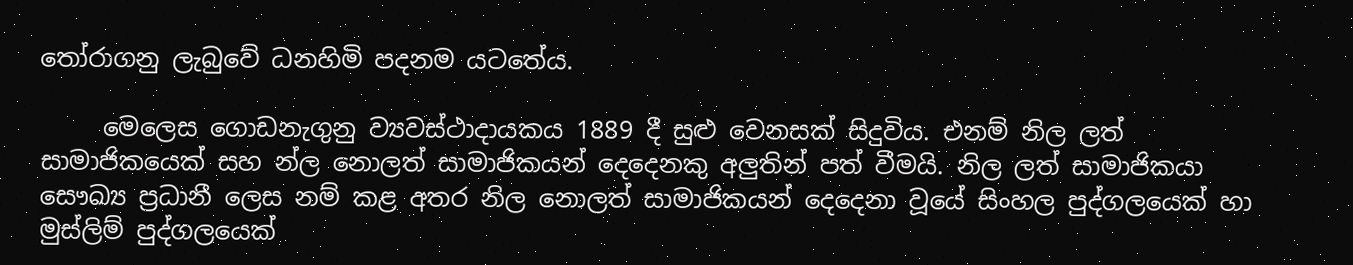තෝරාගනු ලැබුවේ ධනහිමි පදනම යටතේය.

     මෙලෙස ගොඩනැගුනු ව්‍යවස්ථාදායකය 1889 දී සුළු වෙනසක් සිදුවිය. එනම් නිල ලත් සාමාජිකයෙක් සහ න්ල නොලත් සාමාජිකයන් දෙදෙනකු අලුතින් පත් වීමයි. නිල ලත් සාමාජිකයා සෞඛ්‍ය ප්‍රධානී ලෙස නම් කළ අතර නිල නොලත් සාමාජිකයන් දෙදෙනා වූයේ සිංහල පුද්ගලයෙක් හා මුස්ලිම් පුද්ගලයෙක්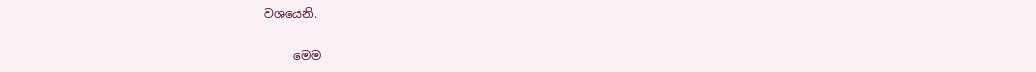වශයෙනි.

     මෙම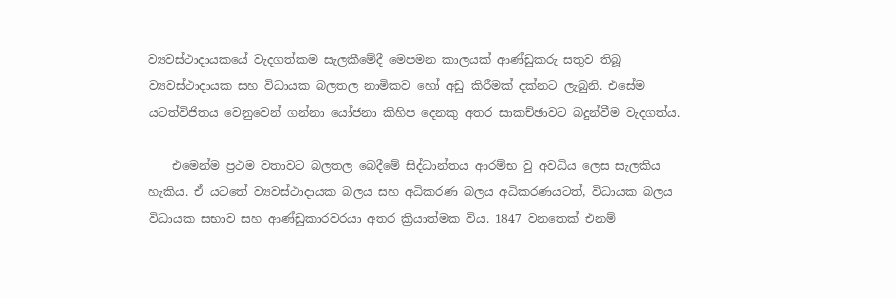ව්‍යවස්ථාදායකයේ වැදගත්කම සැලකීමේදී මෙපමන කාලයක් ආණ්ඩුකරු සතුව තිබූ ව්‍යවස්ථාදායක සහ විධායක බලතල නාමිකව හෝ අඩු කිරීමක් දක්නට ලැබුනි. එසේම යටත්විජිතය වෙනුවෙන් ගන්නා යෝජනා කිහිප දෙනකු අතර සාකච්ඡාවට බදුන්වීම වැදගත්ය.

    එමෙන්ම ප්‍රථම වතාවට බලතල බෙදීමේ සිද්ධාන්තය ආරම්භ වු අවධිය ලෙස සැලකිය හැකිය. ඒ යටතේ ව්‍යවස්ථාදායක බලය සහ අධිකරණ බලය අධිකරණයටත්, විධායක බලය විධායක සභාව සහ ආණ්ඩුකාරවරයා අතර ක්‍රියාත්මක විය. 1847 වනතෙක් එනම්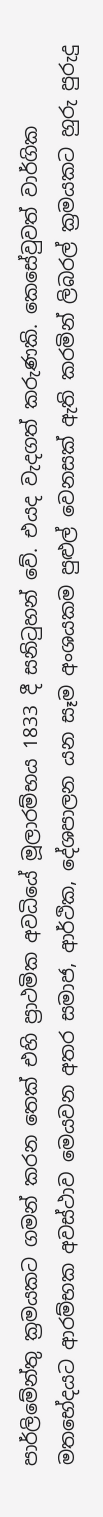පාර්ලිමේන්තු ක්‍රමයකට ගමන් කරන තෙක් එහි ප්‍රාථමික අවධියේ මූලාරම්භය 1833 දී සනිටුහන් වේ. එයද වැදගත් කරුණකි. කෙසේවුවත් වාර්ගික මතභේදයට ආරම්භක අවස්ථාව මෙයවන අතර සමාජ, ආර්ථික, දේශපාලන යන සෑම අංශයකම පුළුල් වෙනසක් ඇති කරමින් ලිබරල් ක්‍රමයකට හුරු පුරුදු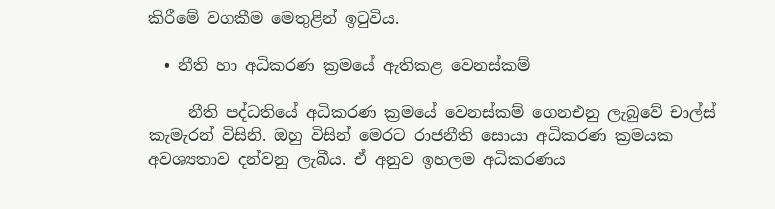කිරීමේ වගකීම මෙතුළින් ඉටුවිය.

  • නීති හා අධිකරණ ක්‍රමයේ ඇතිකළ වෙනස්කම්

     නීති පද්ධතියේ අධිකරණ ක්‍රමයේ වෙනස්කම් ගෙනඑනු ලැබුවේ චාල්ස් කැමැරන් විසිනි. ඔහු විසින් මෙරට රාජනීති සොයා අධිකරණ ක්‍රමයක අවශ්‍යතාව දන්වනු ලැබීය. ඒ අනුව ඉහලම අධිකරණය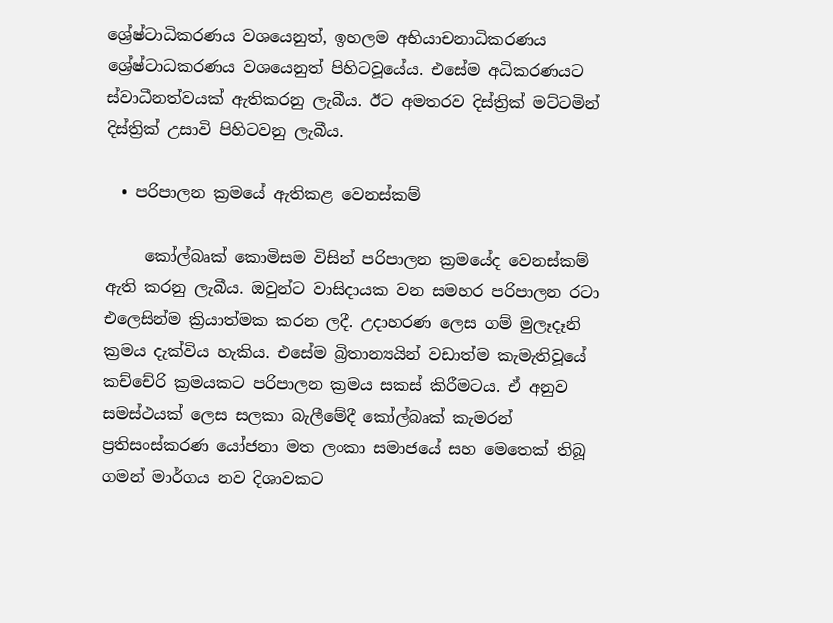ශ්‍රේෂ්ටාධිකරණය වශයෙනුත්, ඉහලම අභියාචනාධිකරණය ශ්‍රේෂ්ටාධකරණය වශයෙනුත් පිහිටවූයේය. එසේම අධිකරණයට ස්වාධීනත්වයක් ඇතිකරනු ලැබීය. ඊට අමතරව දිස්ත්‍රික් මට්ටමින් දිස්ත්‍රික් උසාවි පිහිටවනු ලැබීය.

  • පරිපාලන ක්‍රමයේ ඇතිකළ වෙනස්කම්

     කෝල්බෘක් කොමිසම විසින් පරිපාලන ක්‍රමයේද වෙනස්කම් ඇති කරනු ලැබීය. ඔවුන්ට වාසිදායක වන සමහර පරිපාලන රටා එලෙසින්ම ක්‍රියාත්මක කරන ලදී. උදාහරණ ලෙස ගම් මුලෑදෑනි ක්‍රමය දැක්විය හැකිය. එසේම බ්‍රිතාන්‍යයින් වඩාත්ම කැමැතිවූයේ කච්චේරි ක්‍රමයකට පරිපාලන ක්‍රමය සකස් කිරීමටය. ඒ අනුව සමස්ථයක් ලෙස සලකා බැලීමේදී කෝල්බෘක් කැමරන් ප්‍රතිසංස්කරණ යෝජනා මත ලංකා සමාජයේ සහ මෙතෙක් තිබූ ගමන් මාර්ගය නව දිශාවකට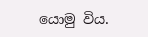යොමු විය.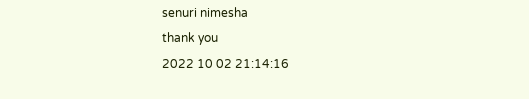senuri nimesha
thank you
2022 10 02 21:14:16